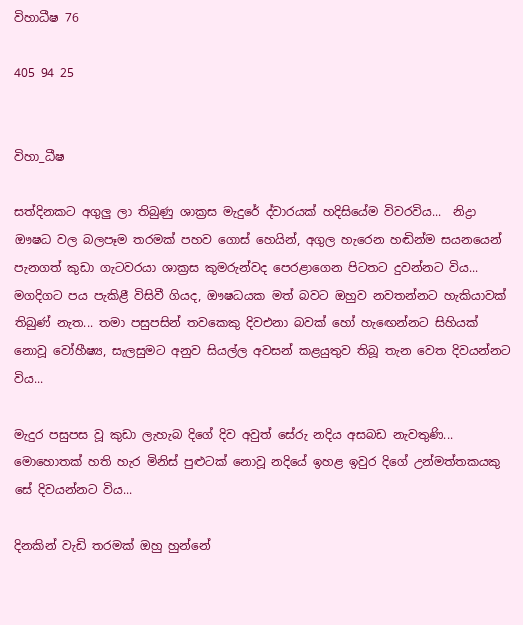විහාධීෂ 76

405 94 25


විහා_ධීෂ

සත්දිනකට අගුලු ලා තිබුණු ශාක්‍රස මැදුරේ ද්වාරයක් හදිසියේම විවරවිය...  නිද්‍රා ඖෂධ වල බලපෑම තරමක් පහව ගොස් හෙයින්, අගුල හැරෙන හඬින්ම සයනයෙන් පැනගත් කුඩා ගැටවරයා ශාක්‍රස කුමරුන්වද පෙරළාගෙන පිටතට දුවන්නට විය... මගදිගට පය පැකිළී විසිවී ගියද, ඖෂධයක මත් බවට ඔහුව නවතන්නට හැකියාවක් තිබුණ් නැත... තමා පසුපසින් තවකෙකු දිවඑනා බවක් හෝ හැඟෙන්නට සිහියක් නොවූ වෝහීෂ්‍ය, සැලසුමට අනුව සියල්ල අවසන් කළයුතුව තිබූ තැන වෙත දිවයන්නට විය...

මැදුර පසුපස වූ කුඩා ලැහැබ දිගේ දිව අවුත් සේරු නදිය අසබඩ නැවතුණි... මොහොතක් හති හැර මිනිස් පුළුටක් නොවූ නදියේ ඉහළ ඉවුර දිගේ උන්මත්තකයකු සේ දිවයන්නට විය...

දිනකින් වැඩි තරමක් ඔහු හුන්නේ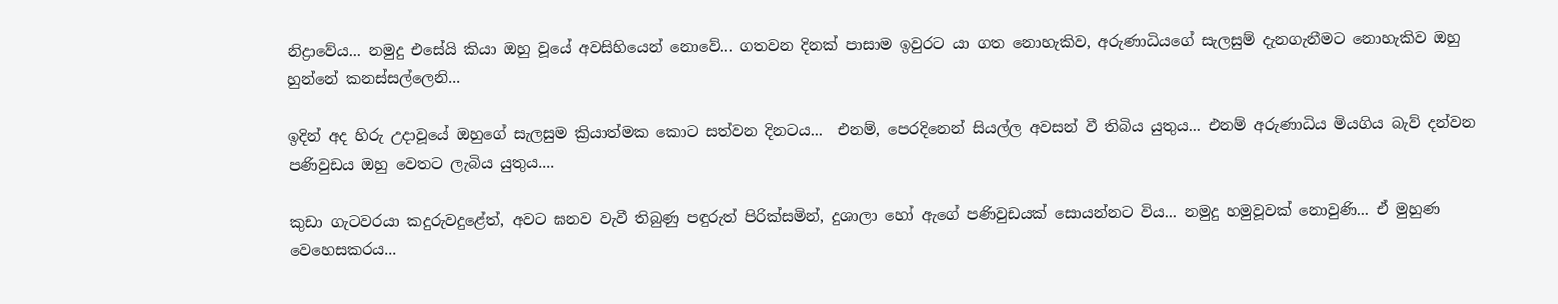නිද්‍රාවේය... නමුදු එසේයි කියා ඔහු වූයේ අවසිහියෙන් නොවේ... ගතවන දිනක් පාසාම ඉවුරට යා ගත නොහැකිව, අරුණාධියගේ සැලසුම් දැනගැනීමට නොහැකිව ඔහු හුන්නේ කනස්සල්ලෙනි...

ඉදින් අද හිරු උදාවූයේ ඔහුගේ සැලසුම ක්‍රියාත්මක කොට සත්වන දිනටය...  එනම්, පෙරදිනෙන් සියල්ල අවසන් වී තිබිය යුතුය... එනම් අරුණාධිය මියගිය බැව් දන්වන පණිවුඩය ඔහු වෙතට ලැබිය යුතුය....

කුඩා ගැටවරයා කදුරුවදුළේත්, අවට ඝනව වැවී තිබුණු පඳුරුත් පිරික්සමින්, දුශාලා හෝ ඇගේ පණිවුඩයක් සොයන්නට විය... නමුදු හමුවූවක් නොවුණි... ඒ මුහුණ වෙහෙසකරය...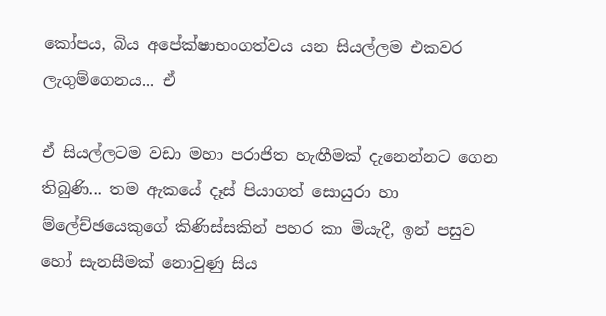කෝපය, බිය අපේක්ෂාභංගත්වය යන සියල්ලම එකවර ලැගුම්ගෙනය... ඒ

ඒ සියල්ලටම වඩා මහා පරාජිත හැඟීමක් දැනෙන්නට ගෙන තිබුණි... තම ඇකයේ දෑස් පියාගත් සොයුරා හා ම්ලේච්ඡයෙකුගේ කිණිස්සකින් පහර කා මියැදී, ඉන් පසුව හෝ සැනසීමක් නොවුණු සිය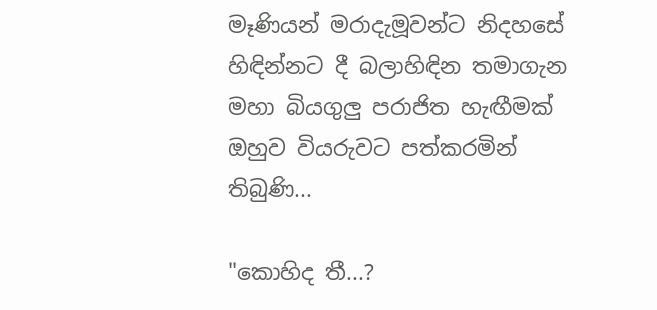මෑණියන් මරාදැමූවන්ට නිදහසේ හිඳින්නට දී බලාහිඳින තමාගැන මහා බියගුලු පරාජිත හැඟීමක් ඔහුව වියරුවට පත්කරමින් තිබුණි...

"කොහිද තී...?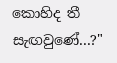කොහිද තී සැඟවුණේ...?"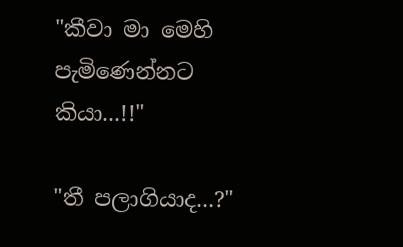"කීවා මා මෙහි පැමිණෙන්නට කියා...!!"

"තී පලාගියාද...?"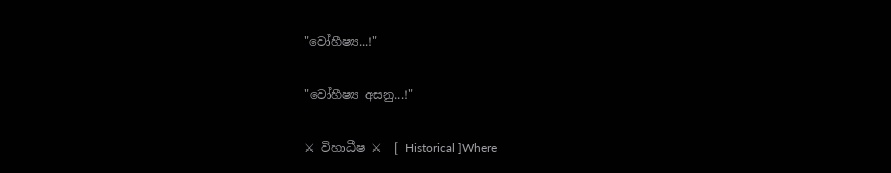"වෝහීෂ්‍ය...!"

"වෝහීෂ්‍ය අසනු...!"

⚔ විහාධීෂ ⚔  [ Historical ]Where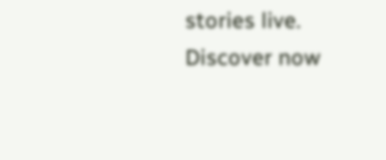stories live. Discover now